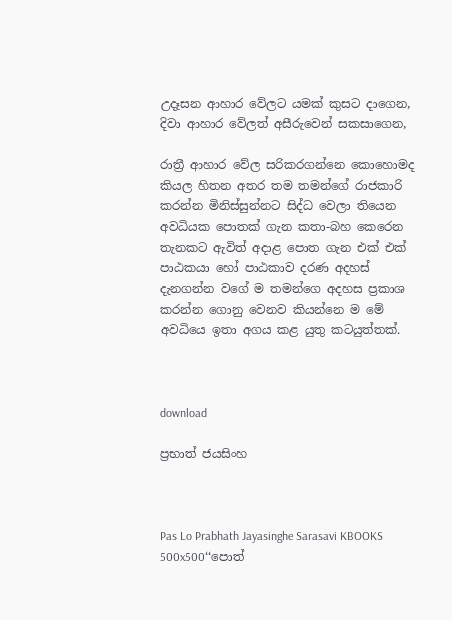උදෑසන ආහාර වේලට යමක් කුසට දාගෙන, දිවා ආහාර වේලත් අසීරුවෙන් සකසාගෙන,

රාත්‍රී ආහාර වේල සරිකරගන්නෙ කොහොමද කියල හිතන අතර තම තමන්ගේ රාජකාරි කරන්න මිනිස්සුන්නට සිද්ධ වෙලා තියෙන අවධියක පොතක් ගැන කතා-බහ කෙරෙන තැනකට ඇවිත් අදාළ පොත ගැන එක් එක් පාඨකයා හෝ පාඨකාව දරණ අදහස් දැනගන්න වගේ ම තමන්ගෙ අදහස ප්‍රකාශ කරන්න ගොනු වෙනව කියන්නෙ ම මේ අවධියෙ ඉතා අගය කළ යුතු කටයුත්තක්.



download

ප්‍රභාත් ජයසිංහ



Pas Lo Prabhath Jayasinghe Sarasavi KBOOKS 500x500‘‘පොත්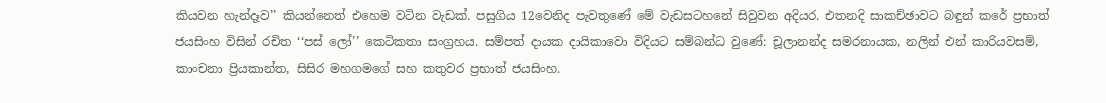කියවන හැන්දෑව’’ කියන්නෙත් එහෙම වටින වැඩක්. පසුගිය 12වෙනිද පැවතුණේ මේ වැඩසටහනේ සිවුවන අදියර. එතනදි සාකච්ඡාවට බඳුන් කරේ ප්‍රභාත් ජයසිංහ විසින් රචිත ‘‘පස් ලෝ’’ කෙටිකතා සංග්‍රහය. සම්පත් දායක දායිකාවො විදියට සම්බන්ධ වුණේ: චූලානන්ද සමරනායක, නලින් එන් කාරියවසම්, කාංචනා ප්‍රියකාන්ත, සිසිර මහගමගේ සහ කතුවර ප්‍රභාත් ජයසිංහ.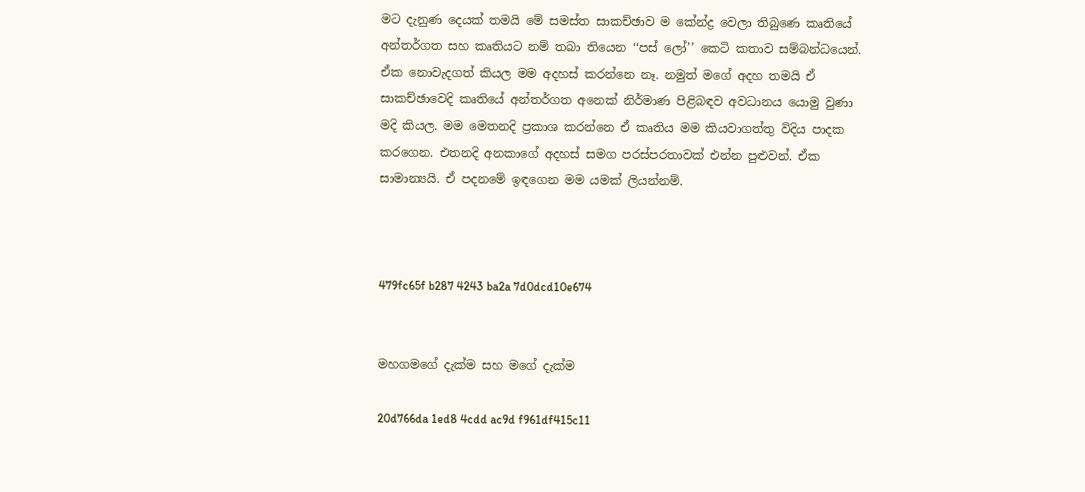මට දැනුණ දෙයක් තමයි මේ සමස්ත සාකච්ඡාව ම කේන්ද්‍ර වෙලා තිබුණෙ කෘතියේ අන්තර්ගත සහ කෘතියට නම් තබා තියෙන ‘‘පස් ලෝ’’ කෙටි කතාව සම්බන්ධයෙන්. ඒක නොවැදගත් කියල මම අදහස් කරන්නෙ නෑ. නමුත් මගේ අදහ තමයි ඒ සාකච්ඡාවෙදි කෘතියේ අන්තර්ගත අනෙක් නිර්මාණ පිළිබඳව අවධානය යොමු වුණා මදි කියල. මම මෙතනදි ප්‍රකාශ කරන්නෙ ඒ කෘතිය මම කියවාගත්තු විදිය පාදක කරගෙන. එතනදි අනකාගේ අදහස් සමග පරස්පරතාවක් එන්න පුළුවන්. ඒක සාමාන්‍යයි. ඒ පදනමේ ඉඳගෙන මම යමක් ලියන්නම්.



479fc65f b287 4243 ba2a 7d0dcd10e674


මහගමගේ දැක්ම සහ මගේ දැක්ම

20d766da 1ed8 4cdd ac9d f961df415c11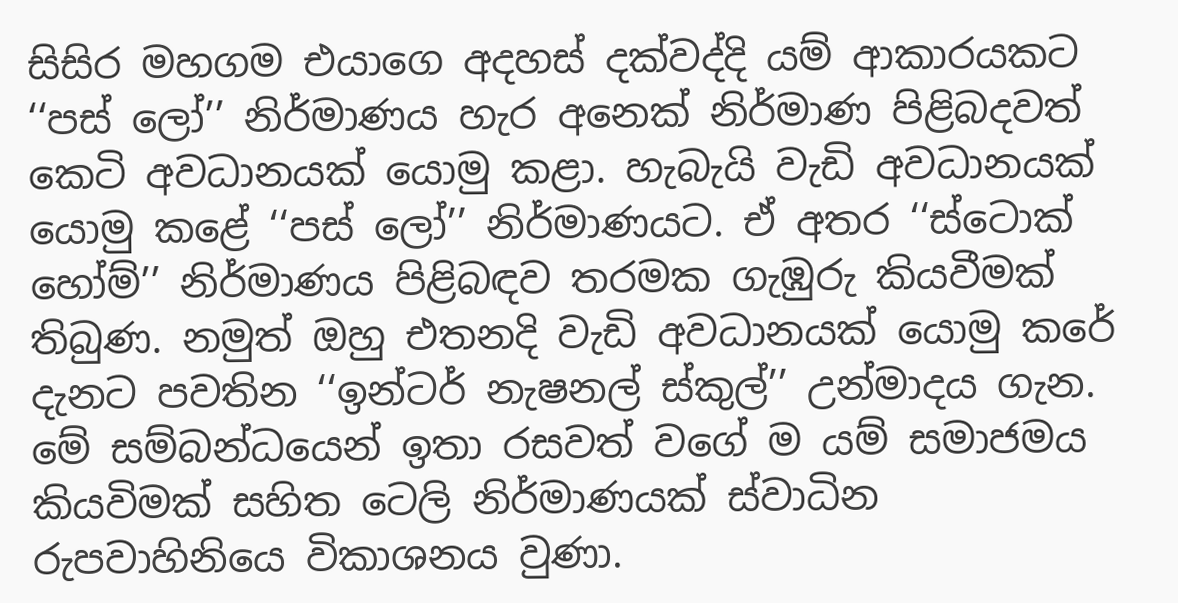සිසිර මහගම එයාගෙ අදහස් දක්වද්දි යම් ආකාරයකට ‘‘පස් ලෝ’’ නිර්මාණය හැර අනෙක් නිර්මාණ පිළිබදවත් කෙටි අවධානයක් යොමු කළා. හැබැයි වැඩි අවධානයක් යොමු කළේ ‘‘පස් ලෝ’’ නිර්මාණයට. ඒ අතර ‘‘ස්ටොක් හෝම්’’ නිර්මාණය පිළිබඳව තරමක ගැඹුරු කියවීමක් තිබුණ. නමුත් ඔහු එතනදි වැඩි අවධානයක් යොමු කරේ දැනට පවතින ‘‘ඉන්ටර් නැෂනල් ස්කුල්’’ උන්මාදය ගැන. මේ සම්බන්ධයෙන් ඉතා රසවත් වගේ ම යම් සමාජමය කියවිමක් සහිත ටෙලි නිර්මාණයක් ස්වාධින රුපවාහිනියෙ විකාශනය වුණා.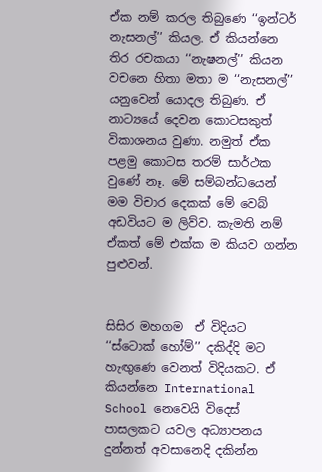ඒක නම් කරල තිබුණෙ ‘‘ඉන්ටර් නැසනල්’’ කියල. ඒ කියන්නෙ තිර රචකයා ‘‘නැෂනල්’’ කියන වචනෙ හිතා මතා ම ‘‘නැසනල්’’ යනුවෙන් යොදල තිබුණ. ඒ නාට්‍යයේ දෙවන කොටසකුත් විකාශනය වුණා. නමුත් ඒක පළමු කොටස තරම් සාර්ථක වුණේ නෑ. මේ සම්බන්ධයෙන් මම විචාර දෙකක් මේ වෙබ් අඩවියට ම ලිව්ව. කැමති නම් ඒකත් මේ එක්ක ම කියව ගන්න පුළුවන්.


සිසිර මහගම  ඒ විදියට ‘‘ස්ටොක් හෝම්’’ දකිද්දි මට හැඟුණෙ වෙනත් විදියකට. ඒ කියන්නෙ International School නෙවෙයි විදෙස් පාසලකට යවල අධ්‍යාපනය දුන්නත් අවසානෙදි දකින්න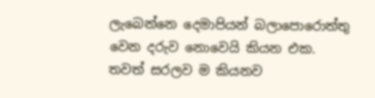ලැබෙන්නෙ දෙමාපියන් බලාපොරොත්තු වෙන දරුව නොවෙයි කියන එක. තවත් සරලව ම කියනව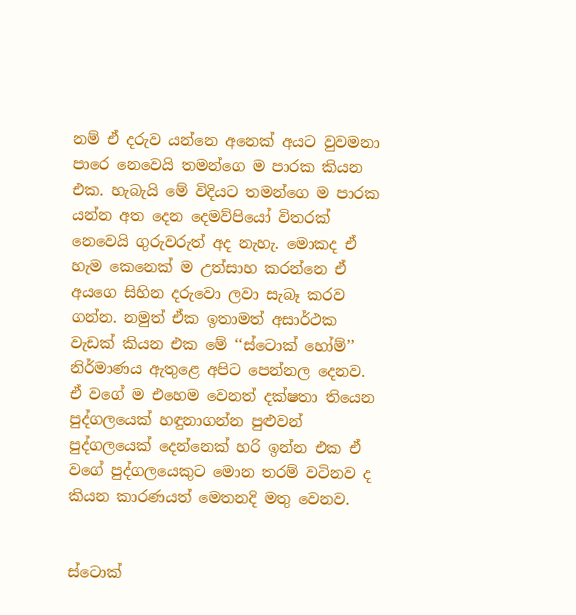නම් ඒ දරුව යන්නෙ අනෙක් අයට වුවමනා පාරෙ නෙවෙයි තමන්ගෙ ම පාරක කියන එක. හැබැයි මේ විදියට තමන්ගෙ ම පාරක යන්න අත දෙන දෙමව්පියෝ විතරක් නෙවෙයි ගුරුවරුත් අද නැහැ. මොකද ඒ හැම කෙනෙක් ම උත්සාහ කරන්නෙ ඒ අයගෙ සිහින දරුවො ලවා සැබෑ කරව ගන්න. නමුත් ඒක ඉතාමත් අසාර්ථක වැඩක් කියන එක මේ ‘‘ස්ටොක් හෝම්’’ නිර්මාණය ඇතුළෙ අපිට පෙන්නල දෙනව. ඒ වගේ ම එහෙම වෙනත් දක්ෂතා තියෙන පුද්ගලයෙක් හඳුනාගන්න පුළුවන් පුද්ගලයෙක් දෙන්නෙක් හරි ඉන්න එක ඒ වගේ පුද්ගලයෙකුට මොන තරම් වටිනව ද කියන කාරණයත් මෙතනදි මතු වෙනව.


ස්ටොක්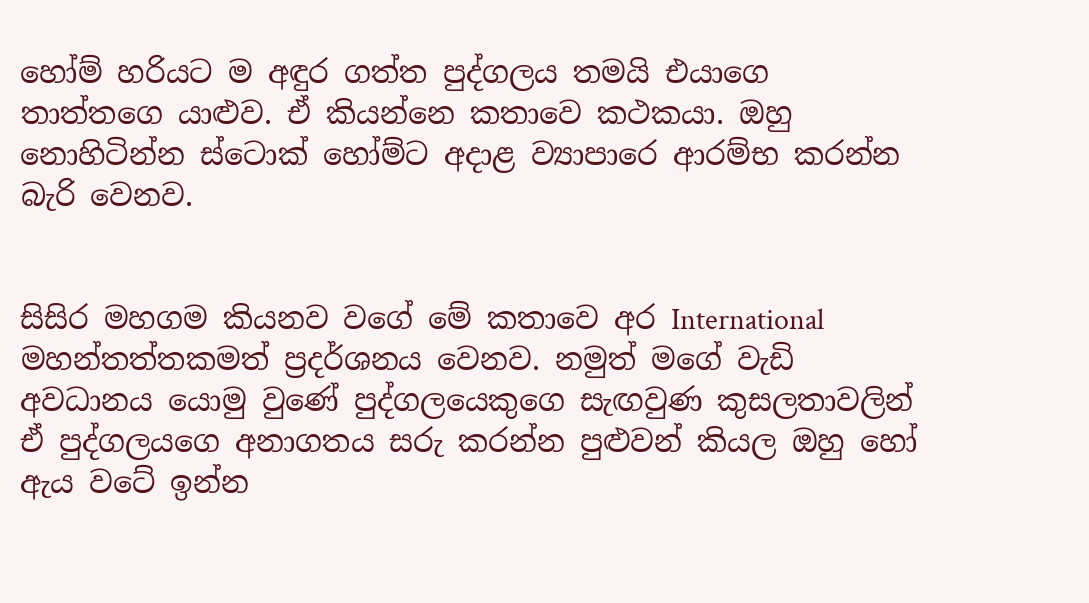හෝම් හරියට ම අඳුර ගත්ත පුද්ගලය තමයි එයාගෙ තාත්තගෙ යාළුව. ඒ කියන්නෙ කතාවෙ කථකයා. ඔහු නොහිටින්න ස්ටොක් හෝම්ට අදාළ ව්‍යාපාරෙ ආරම්භ කරන්න බැරි වෙනව.


සිසිර මහගම කියනව වගේ මේ කතාවෙ අර International මහන්තත්තකමත් ප්‍රදර්ශනය වෙනව. නමුත් මගේ වැඩි අවධානය යොමු වුණේ පුද්ගලයෙකුගෙ සැඟවුණ කුසලතාවලින් ඒ පුද්ගලයගෙ අනාගතය සරු කරන්න පුළුවන් කියල ඔහු හෝ ඇය වටේ ඉන්න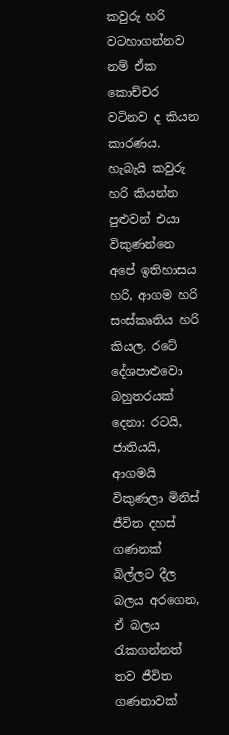කවුරු හරි වටහාගන්නව නම් ඒක කොච්චර වටිනව ද කියන කාරණය. හැබැයි කවුරු හරි කියන්න පුළුවන් එයා විකුණන්නෙ අපේ ඉතිහාසය හරි, ආගම හරි සංස්කෘතිය හරි කියල. රටේ දේශපාළුවො බහුතරයක් දෙනා: රටයි, ජාතියයි, ආගමයි විකුණලා මිනිස් ජීවිත දහස් ගණනක් බිල්ලට දීල බලය අරගෙන, ඒ බලය රැකගන්නත් තව ජීවිත ගණනාවක්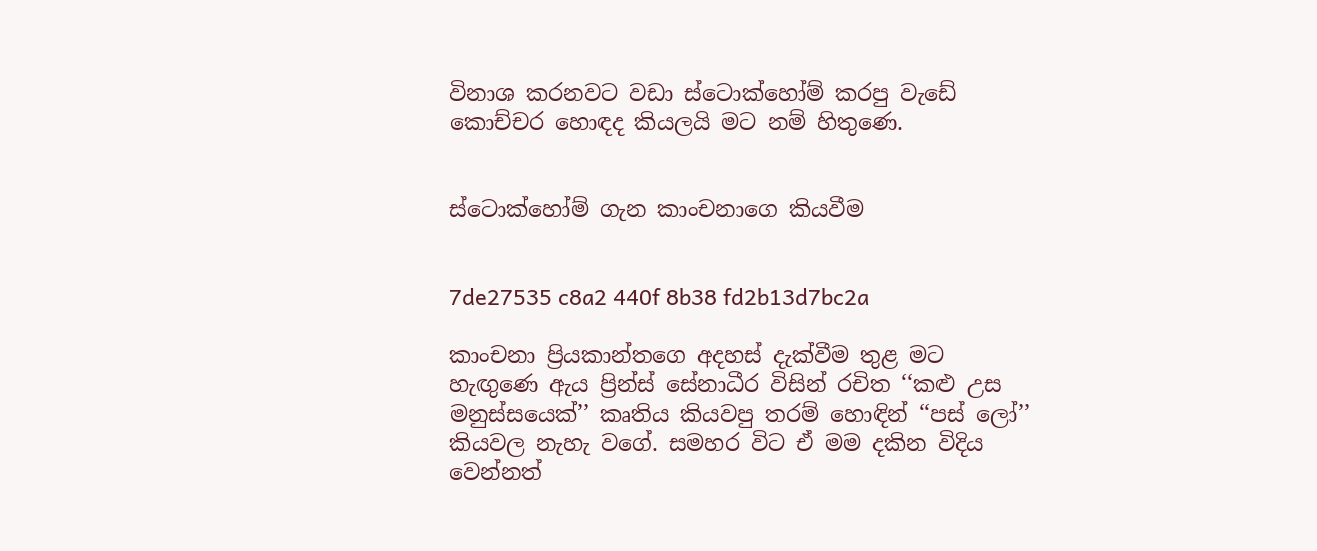විනාශ කරනවට වඩා ස්ටොක්හෝම් කරපු වැඩේ කොච්චර හොඳද කියලයි මට නම් හිතුණෙ.


ස්ටොක්හෝම් ගැන කාංචනාගෙ කියවීම


7de27535 c8a2 440f 8b38 fd2b13d7bc2a

කාංචනා ප්‍රියකාන්තගෙ අදහස් දැක්වීම තුළ මට හැඟුණෙ ඇය ප්‍රින්ස් සේනාධීර විසින් රචිත ‘‘කළු උස මනුස්සයෙක්’’ කෘතිය කියවපු තරම් හොඳින් ‘‘පස් ලෝ’’ කියවල නැහැ වගේ. සමහර විට ඒ මම දකින විදිය වෙන්නත්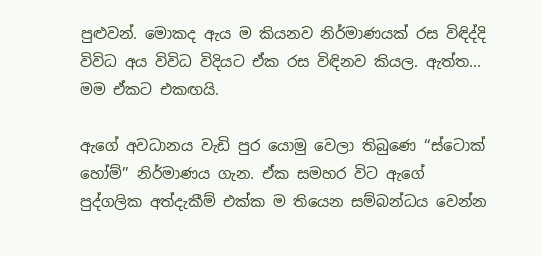පුළුවන්. මොකද ඇය ම කියනව නිර්මාණයක් රස විඳිද්දි විවිධ අය විවිධ විදියට ඒක රස විඳිනව කියල. ඇත්ත... මම ඒකට එකඟයි.

ඇගේ අවධානය වැඩි පුර යොමු වෙලා තිබුණෙ ‘‘ස්ටොක් හෝම්’’ නිර්මාණය ගැන. ඒක සමහර විට ඇගේ පුද්ගලික අත්දැකීම් එක්ක ම තියෙන සම්බන්ධය වෙන්න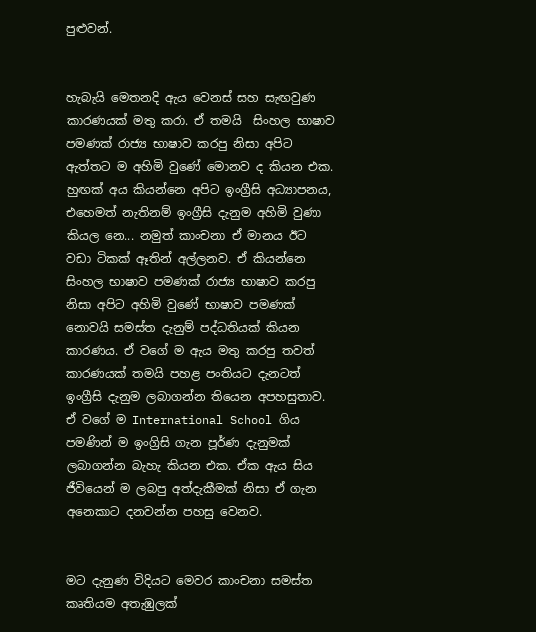පුළුවන්.


හැබැයි මෙතනදි ඇය වෙනස් සහ සැඟවුණ කාරණයක් මතු කරා. ඒ තමයි  සිංහල භාෂාව පමණක් රාජ්‍ය භාෂාව කරපු නිසා අපිට ඇත්තට ම අහිමි වුණේ මොනව ද කියන එක. හුඟක් අය කියන්නෙ අපිට ඉංග්‍රීසි අධ්‍යාපනය, එහෙමත් නැතිනම් ඉංග්‍රීසි දැනුම අහිමි වුණා කියල නෙ... නමුත් කාංචනා ඒ මානය ඊට වඩා ටිකක් ඈතින් අල්ලනව. ඒ කියන්නෙ සිංහල භාෂාව පමණක් රාජ්‍ය භාෂාව කරපු නිසා අපිට අහිමි වුණේ භාෂාව පමණක් නොවයි සමස්ත දැනුම් පද්ධතියක් කියන කාරණය. ඒ වගේ ම ඇය මතු කරපු තවත් කාරණයක් තමයි පහළ පංතියට දැනටත් ඉංග්‍රීසි දැනුම ලබාගන්න තියෙන අපහසුතාව. ඒ වගේ ම International School ගිය පමණින් ම ඉංග්‍රිසි ගැන පූර්ණ දැනුමක් ලබාගන්න බැහැ කියන එක. ඒක ඇය සිය ජීවියෙන් ම ලබපු අත්දැකීමක් නිසා ඒ ගැන අනෙකාට දනවන්න පහසු වෙනව.


මට දැනුණ විදියට මෙවර කාංචනා සමස්ත කෘතියම අතැඹුලක්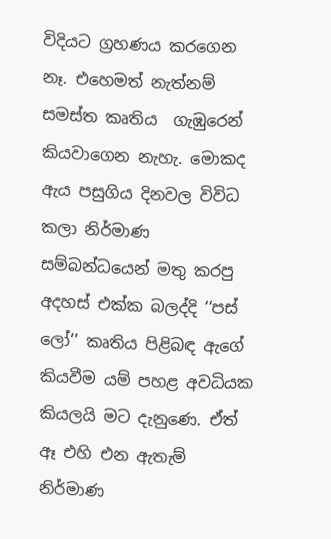විදියට ග්‍රහණය කරගෙන නෑ. එහෙමත් නැත්නම් සමස්ත කෘතිය  ගැඹුරෙන් කියවාගෙන නැහැ. මොකද ඇය පසුගිය දිනවල විවිධ කලා නිර්මාණ සම්බන්ධයෙන් මතු කරපු අදහස් එක්ක බලද්දි ‘‘පස් ලෝ’’ කෘතිය පිළිබඳ ඇගේ කියවීම යම් පහළ අවධියක කියලයි මට දැනුණෙ. ඒත් ඈ එහි එන ඇතැම් නිර්මාණ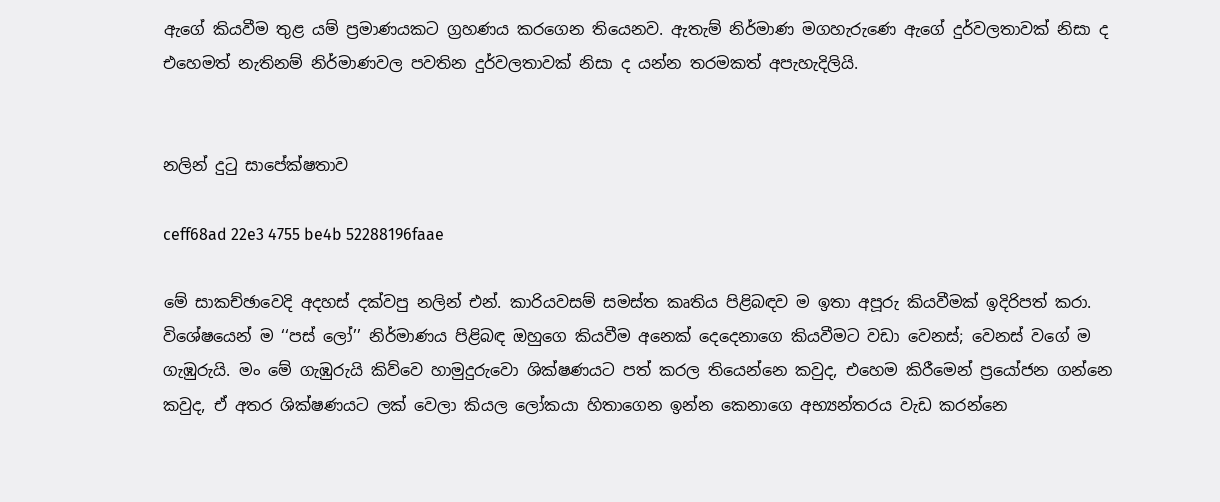ඇගේ කියවීම තුළ යම් ප්‍රමාණයකට ග්‍රහණය කරගෙන තියෙනව. ඇතැම් නිර්මාණ මගහැරුණෙ ඇගේ දුර්වලතාවක් නිසා ද එහෙමත් නැතිනම් නිර්මාණවල පවතින දුර්වලතාවක් නිසා ද යන්න තරමකත් අපැහැදිලියි.


නලින් දුටු සාපේක්ෂතාව

ceff68ad 22e3 4755 be4b 52288196faae

මේ සාකච්ඡාවෙදි අදහස් දක්වපු නලින් එන්. කාරියවසම් සමස්ත කෘතිය පිළිබඳව ම ඉතා අපූරු කියවීමක් ඉදිරිපත් කරා. විශේෂයෙන් ම ‘‘පස් ලෝ’’ නිර්මාණය පිළිබඳ ඔහුගෙ කියවීම අනෙක් දෙදෙනාගෙ කියවීමට වඩා වෙනස්; වෙනස් වගේ ම ගැඹුරුයි. මං මේ ගැඹුරුයි කිව්වෙ හාමුදුරුවො ශික්ෂණයට පත් කරල තියෙන්නෙ කවුද, එහෙම කිරීමෙන් ප්‍රයෝජන ගන්නෙ කවුද, ඒ අතර ශික්ෂණයට ලක් වෙලා කියල ලෝකයා හිතාගෙන ඉන්න කෙනාගෙ අභ්‍යන්තරය වැඩ කරන්නෙ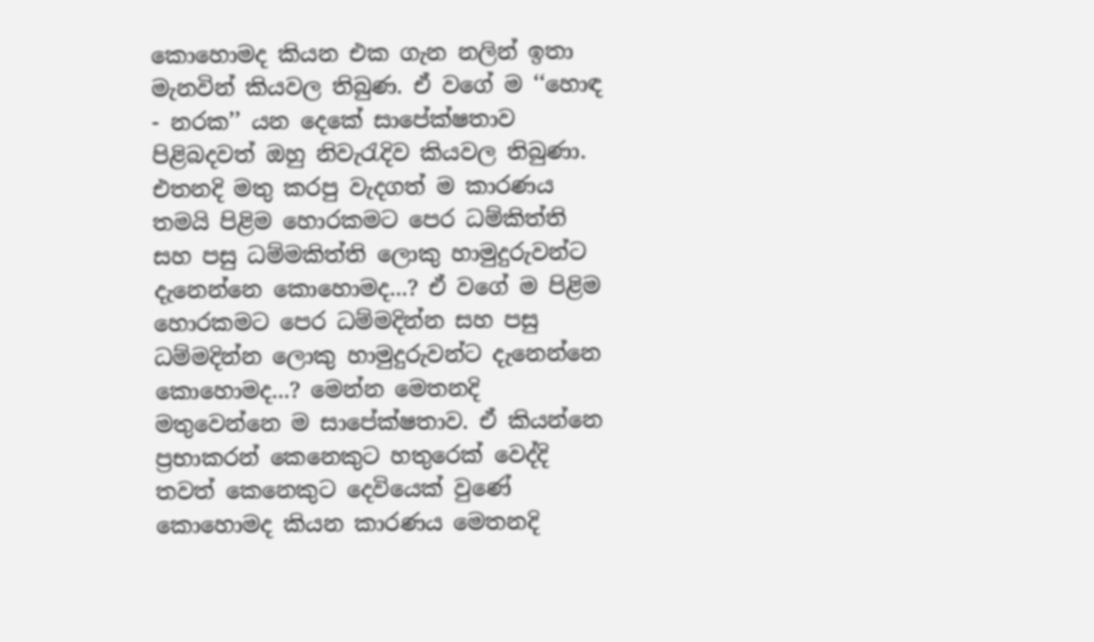කොහොමද කියන එක ගැන නලින් ඉතා මැනවින් කියවල තිබුණ. ඒ වගේ ම ‘‘හොඳ - නරක’’ යන දෙකේ සාපේක්ෂතාව පිළිබදවත් ඔහු නිවැරැදිව කියවල තිබුණා. එතනදි මතු කරපු වැදගත් ම කාරණය තමයි පිළිම හොරකමට පෙර ධම්කිත්ති සහ පසු ධම්මකිත්ති ලොකු හාමුදුරුවන්ට දැනෙන්නෙ කොහොමද...? ඒ වගේ ම පිළිම හොරකමට පෙර ධම්මදින්න සහ පසු ධම්මදින්න ලොකු හාමුදුරුවන්ට දැනෙන්නෙ කොහොමද...? මෙන්න මෙතනදි මතුවෙන්නෙ ම සාපේක්ෂතාව. ඒ කියන්නෙ ප්‍රභාකරන් කෙනෙකුට හතුරෙක් වෙද්දි තවත් කෙනෙකුට දෙවියෙක් වුණේ කොහොමද කියන කාරණය මෙතනදි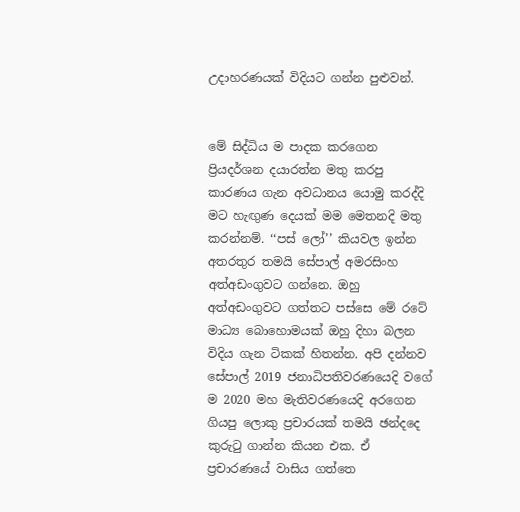උදාහරණයක් විදියට ගන්න පුළුවන්.


මේ සිද්ධිය ම පාදක කරගෙන ප්‍රියදර්ශන දයාරත්න මතු කරපු කාරණය ගැන අවධානය යොමු කරද්දි මට හැඟුණ දෙයක් මම මෙතනදි මතු කරන්නම්. ‘‘පස් ලෝ’’ කියවල ඉන්න අතරතුර තමයි සේපාල් අමරසිංහ අත්අඩංගුවට ගන්නෙ. ඔහු අත්අඩංගුවට ගත්තට පස්සෙ මේ රටේ මාධ්‍ය බොහොමයක් ඔහු දිහා බලන විදිය ගැන ටිකක් හිතන්න. අපි දන්නව සේපාල් 2019 ජනාධිපතිවරණයෙදි වගේ ම 2020 මහ මැතිවරණයෙදි අරගෙන ගියපු ලොකු ප්‍රචාරයක් තමයි ඡන්දදෙ කුරුටු ගාන්න කියන එක. ඒ ප්‍රචාරණයේ වාසිය ගත්තෙ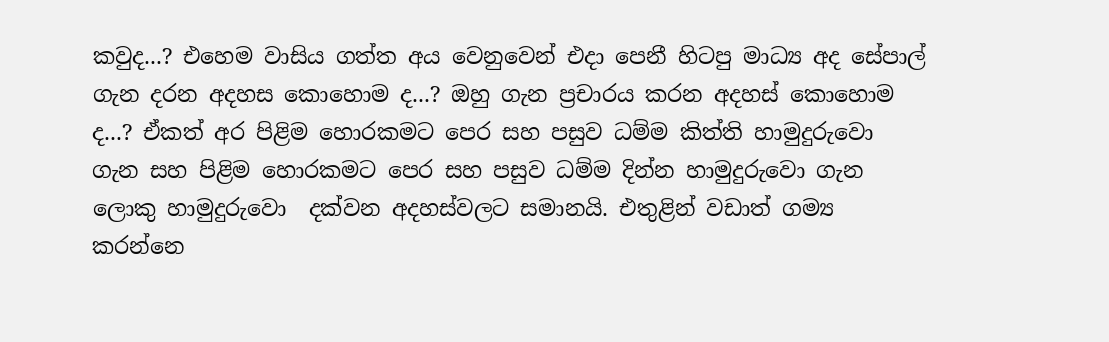කවුද...? එහෙම වාසිය ගත්ත අය වෙනුවෙන් එදා පෙනී හිටපු මාධ්‍ය අද සේපාල් ගැන දරන අදහස කොහොම ද...? ඔහු ගැන ප්‍රචාරය කරන අදහස් කොහොම ද...? ඒකත් අර පිළිම හොරකමට පෙර සහ පසුව ධම්ම කිත්ති හාමුදුරුවො ගැන සහ පිළිම හොරකමට පෙර සහ පසුව ධම්ම දින්න හාමුදුරුවො ගැන ලොකු හාමුදුරුවො  දක්වන අදහස්වලට සමානයි. එතුළින් වඩාත් ගම්‍ය කරන්නෙ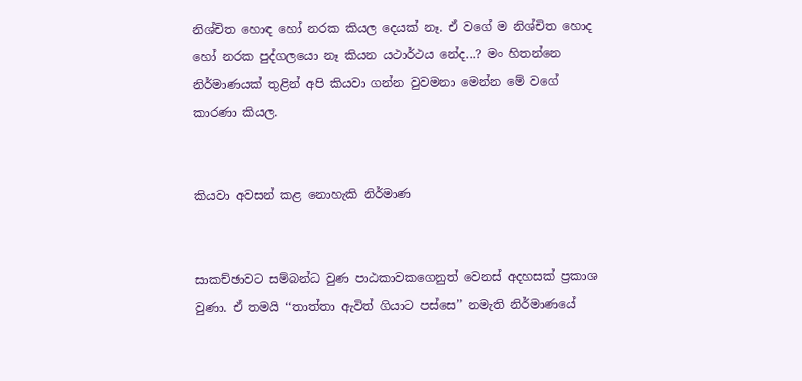නිශ්චිත හොඳ හෝ නරක කියල දෙයක් නෑ. ඒ වගේ ම නිශ්චිත හොද හෝ නරක පුද්ගලයො නෑ කියන යථාර්ථය නේද...? මං හිතන්නෙ නිර්මාණයක් තුළින් අපි කියවා ගන්න වුවමනා මෙන්න මේ වගේ කාරණා කියල.


කියවා අවසන් කළ නොහැකි නිර්මාණ


සාකච්ඡාවට සම්බන්ධ වුණ පාඨකාවකගෙනුත් වෙනස් අදහසක් ප්‍රකාශ වුණා. ඒ තමයි ‘‘තාත්තා ඇවිත් ගියාට පස්සෙ’’ නමැති නිර්මාණයේ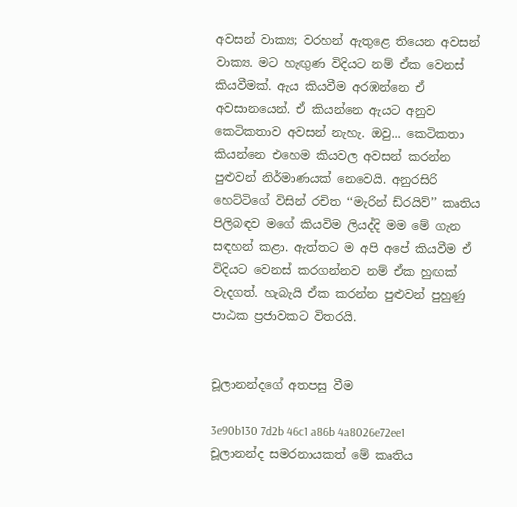අවසන් වාක්‍ය; වරහන් ඇතුළෙ තියෙන අවසන් වාක්‍ය. මට හැඟුණ විදියට නම් ඒක වෙනස් කියවීමක්. ඇය කියවීම අරඹන්නෙ ඒ අවසානයෙන්. ඒ කියන්නෙ ඇයට අනුව කෙටිකතාව අවසන් නැහැ. ඔවු... කෙටිකතා කියන්නෙ එහෙම කියවල අවසන් කරන්න පුළුවන් නිර්මාණයක් නෙවෙයි. අනුරසිරි හෙට්ටිගේ විසින් රචිත ‘‘මැරින් ඩ්රයිව්’’ කෘතිය පිලිබඳව මගේ කියවිම ලියද්දි මම මේ ගැන සඳහන් කළා. ඇත්තට ම අපි අපේ කියවීම ඒ විදියට වෙනස් කරගන්නව නම් ඒක හුඟක් වැදගත්. හැබැයි ඒක කරන්න පුළුවන් පුහුණු පාඨක ප්‍රජාවකට විතරයි.


චූලානන්දගේ අතපසු වීම

3e90b130 7d2b 46c1 a86b 4a8026e72ee1
චූලානන්ද සමරනායකත් මේ කෘතිය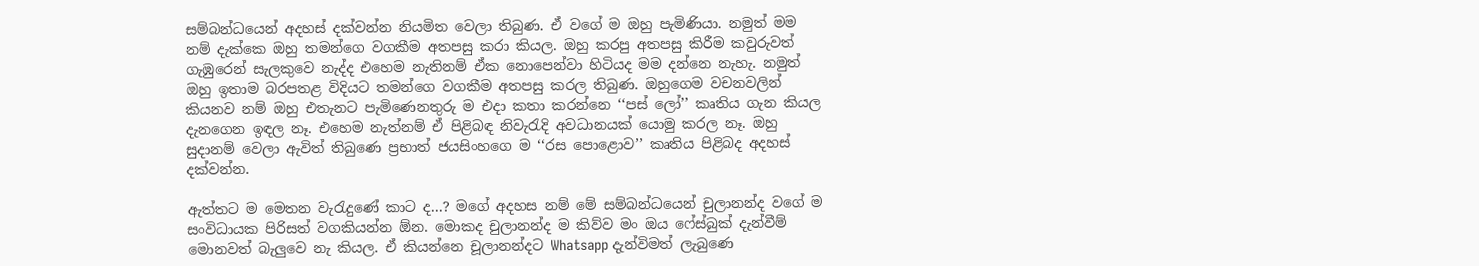සම්බන්ධයෙන් අදහස් දක්වන්න නියමිත වෙලා තිබුණ. ඒ වගේ ම ඔහු පැමිණියා. නමුත් මම නම් දැක්කෙ ඔහු තමන්ගෙ වගකීම අතපසු කරා කියල. ඔහු කරපු අතපසු කිරීම කවුරුවත් ගැඹුරෙන් සැලකුවෙ නැද්ද එහෙම නැතිනම් ඒක නොපෙන්වා හිටියද මම දන්නෙ නැහැ. නමුත් ඔහු ඉතාම බරපතළ විදියට තමන්ගෙ වගකීම අතපසු කරල තිබුණ. ඔහුගෙම වචනවලින් කියනව නම් ඔහු එතැනට පැමිණෙනතුරු ම එදා කතා කරන්නෙ ‘‘පස් ලෝ’’ කෘතිය ගැන කියල දැනගෙන ඉඳල නෑ. එහෙම නැත්නම් ඒ පිළිබඳ නිවැරැදි අවධානයක් යොමු කරල නෑ. ඔහු සුදානම් වෙලා ඇවිත් තිබුණෙ ප්‍රභාත් ජයසිංහගෙ ම ‘‘රස පොළොව’’ කෘතිය පිළිබද අදහස් දක්වන්න.

ඇත්තට ම මෙතන වැරැදුණේ කාට ද...? මගේ අදහස නම් මේ සම්බන්ධයෙන් චුලානන්ද වගේ ම සංවිධායක පිරිසත් වගකියන්න ඕන. මොකද චුලානන්ද ම කිව්ව මං ඔය ෆේස්බුක් දැන්වීම් මොනවත් බැලුවෙ නැ කියල. ඒ කියන්නෙ චූලානන්දට Whatsapp දැන්විමත් ලැබුණෙ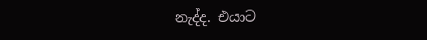නැද්ද. එයාට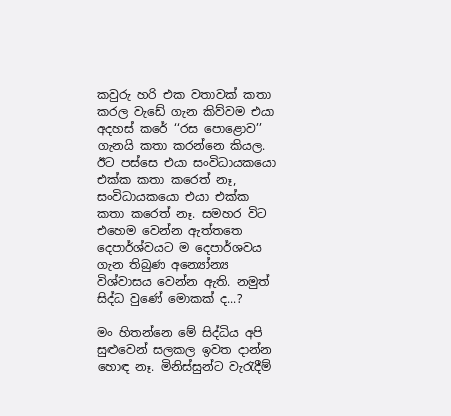කවුරු හරි එක වතාවක් කතා කරල වැඩේ ගැන කිව්වම එයා අදහස් කරේ ‘‘රස පොළොව’’ ගැනයි කතා කරන්නෙ කියල. ඊට පස්සෙ එයා සංවිධායකයො එක්ක කතා කරෙත් නෑ, සංවිධායකයො එයා එක්ක කතා කරෙත් නෑ. සමහර විට එහෙම වෙන්න ඇත්තතෙ දෙපාර්ශ්වයට ම දෙපාර්ශවය ගැන තිබුණ අන්‍යෝන්‍ය විශ්වාසය වෙන්න ඇති. නමුත් සිද්ධ වුණේ මොකක් ද...?

මං හිතන්නෙ මේ සිද්ධිය අපි සුළුවෙන් සලකල ඉවත දාන්න හොඳ නෑ. මිනිස්සුන්ට වැරැදීම්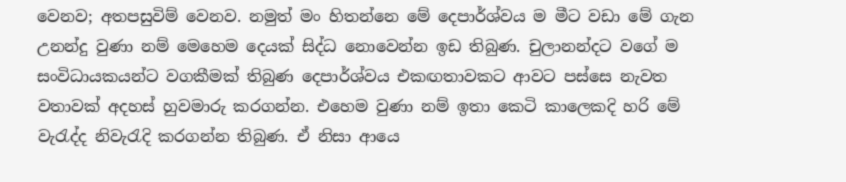වෙනව; අතපසුවිම් වෙනව. නමුත් මං හිතන්නෙ මේ දෙපාර්ශ්වය ම මීට වඩා මේ ගැන උනන්දු වුණා නම් මෙහෙම දෙයක් සිද්ධ නොවෙන්න ඉඩ තිබුණ. චුලානන්දට වගේ ම සංවිධායකයන්ට වගකීමක් තිබුණ දෙපාර්ශ්වය එකඟතාවකට ආවට පස්සෙ නැවත වතාවක් අදහස් හුවමාරු කරගන්න. එහෙම වුණා නම් ඉතා කෙටි කාලෙකදි හරි මේ වැරැද්ද නිවැරැදි කරගන්න තිබුණ. ඒ නිසා ආයෙ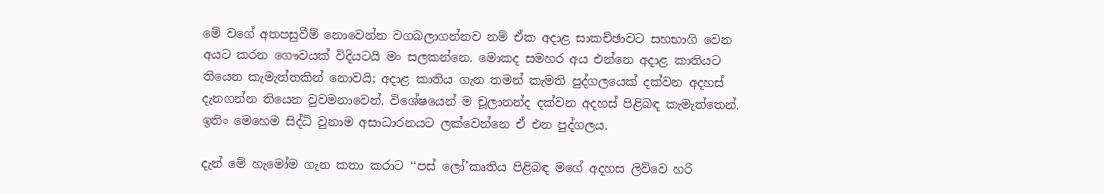මේ වගේ අතපසුවීම් නොවෙන්න වගබලාගන්නව නම් ඒක අදාළ සාකච්ඡාවට සහභාගි වෙන අයට කරන ගෞවයක් විදියටයි මං සලකන්නෙ. මොකද සමහර අය එන්නෙ අදාළ කාතියට තියෙන කැමැත්තකින් නොවයි; අදාළ කාතිය ගැන තමන් කැමති පුද්ගලයෙක් දක්වන අදහස් දැනගන්න තියෙන වුවමනාවෙන්. විශේෂයෙන් ම චූලානන්ද දක්වන අදහස් පිළිබඳ කැමැත්තෙන්. ඉතිං මෙහෙම සිද්ධි වුනාම අසාධාරනයට ලක්වෙන්නෙ ඒ එන පුද්ගලය.

දැන් මේ හැමෝම ගැන කතා කරාට ‘‘පස් ලෝ’කෘතිය පිළිබඳ මගේ අදහස ලිව්වෙ හරි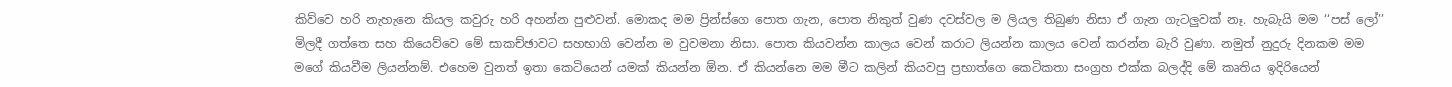කිව්වෙ හරි නැහැනෙ කියල කවුරු හරි අහන්න පුළුවන්. මොකද මම ප්‍රින්ස්ගෙ පොත ගැන, පොත නිකුත් වුණ දවස්වල ම ලියල තිබුණ නිසා ඒ ගැන ගැටලුවක් නෑ. හැබැයි මම ‘‘පස් ලෝ’’ මිලදී ගත්තෙ සහ කියෙව්වෙ මේ සාකච්ඡාවට සහභාගි වෙන්න ම වුවමනා නිසා. පොත කියවන්න කාලය වෙන් කරාට ලියන්න කාලය වෙන් කරන්න බැරි වුණා. නමුත් නුදුරු දිනකම මම මගේ කියවීම ලියන්නම්. එහෙම වුනත් ඉතා කෙටියෙන් යමක් කියන්න ඕන. ඒ කියන්නෙ මම මීට කලින් කියවපු ප්‍රභාත්ගෙ කෙටිකතා සංග්‍රහ එක්ක බලද්දි මේ කෘතිය ඉදිරියෙන්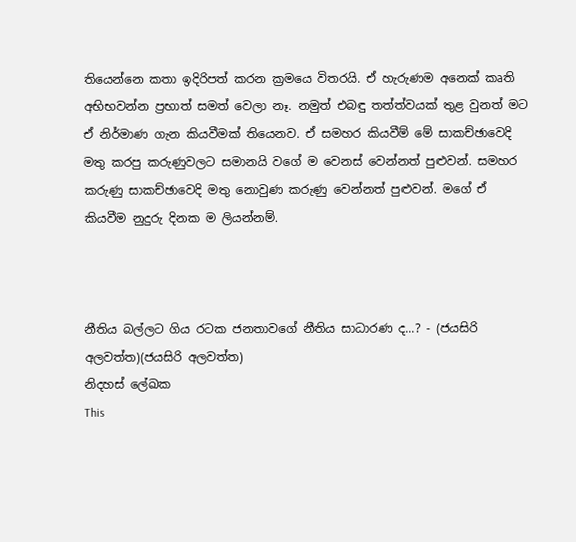තියෙන්නෙ කතා ඉදිරිපත් කරන ක්‍රමයෙ විතරයි. ඒ හැරුණම අනෙක් කෘති අභිභවන්න ප්‍රභාත් සමත් වෙලා නෑ. නමුත් එබඳු තත්ත්වයක් තුළ වුනත් මට ඒ නිර්මාණ ගැන කියවීමක් තියෙනව. ඒ සමහර කියවීම් මේ සාකච්ඡාවෙදි මතු කරපු කරුණුවලට සමානයි වගේ ම වෙනස් වෙන්නත් පුළුවන්. සමහර කරුණු සාකච්ඡාවෙදි මතු නොවුණ කරුණු වෙන්නත් පුළුවන්. මගේ ඒ කියවීම නුදුරු දිනක ම ලියන්නම්.



නීතිය බල්ලට ගිය රටක ජනතාවගේ නීතිය සාධාරණ ද...? - (ජයසිරි අලවත්ත)(ජයසිරි අලවත්ත)
නිදහස් ලේඛක
This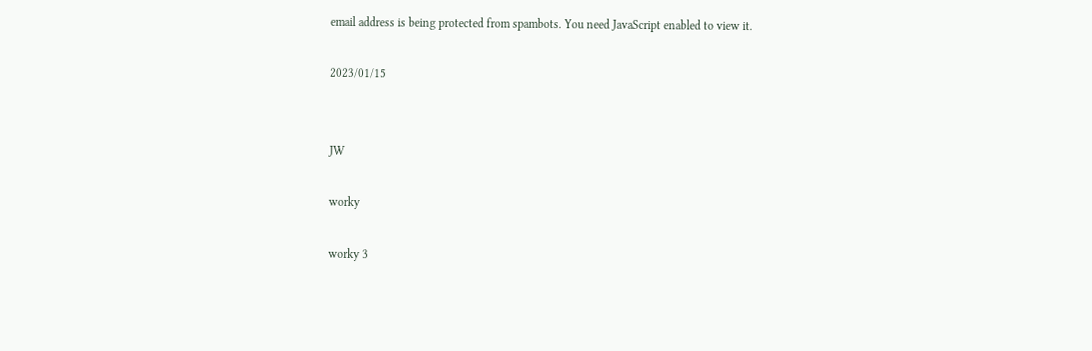email address is being protected from spambots. You need JavaScript enabled to view it.

2023/01/15


JW

worky

worky 3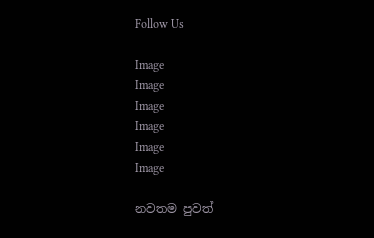Follow Us

Image
Image
Image
Image
Image
Image

නවතම පුවත්